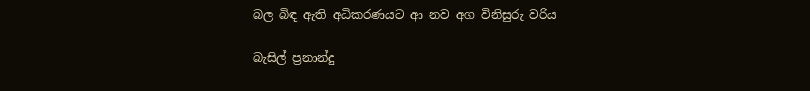බල බිඳ ඇති අධිකරණයට ආ නව අග විනිසුරු වරිය

බැසිල් ප්‍රනාන්දු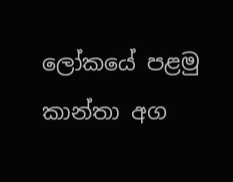ලෝකයේ පළමු කාන්තා අග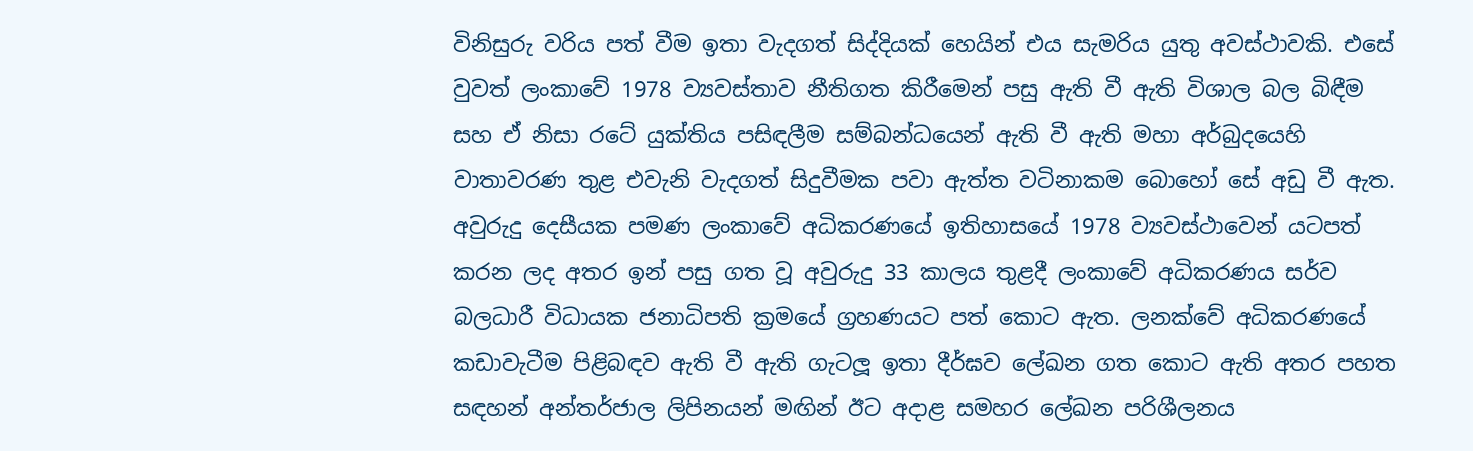විනිසුරු වරිය පත් වීම ඉතා වැදගත් සිද්දියක් හෙයින් එය සැමරිය යුතු අවස්ථාවකි. එසේ වුවත් ලංකාවේ 1978 ව්‍යවස්තාව නීතිගත කිරීමෙන් පසු ඇති වී ඇති විශාල බල බිඳීම සහ ඒ නිසා රටේ යුක්තිය පසිඳලීම සම්බන්ධයෙන් ඇති වී ඇති මහා අර්බුදයෙහි වාතාවරණ තුළ එවැනි වැදගත් සිදුවීමක පවා ඇත්ත වටිනාකම බොහෝ සේ අඩු වී ඇත. අවුරුදු දෙසීයක පමණ ලංකාවේ අධිකරණයේ ඉතිහාසයේ 1978 ව්‍යවස්ථාවෙන් යටපත් කරන ලද අතර ඉන් පසු ගත වූ අවුරුදු 33 කාලය තුළදී ලංකාවේ අධිකරණය සර්ව බලධාරී විධායක ජනාධිපති ක්‍රමයේ ග්‍රහණයට පත් කොට ඇත. ලනක්වේ අධිකරණයේ කඩාවැටීම පිළිබඳව ඇති වී ඇති ගැටලූ ඉතා දීර්ඝව ලේඛන ගත කොට ඇති අතර පහත සඳහන් අන්තර්ජාල ලිපිනයන් මඟින් ඊට අදාළ සමහර ලේඛන පරිශීලනය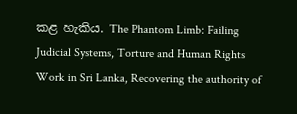කළ හැකිය. The Phantom Limb: Failing Judicial Systems, Torture and Human Rights Work in Sri Lanka, Recovering the authority of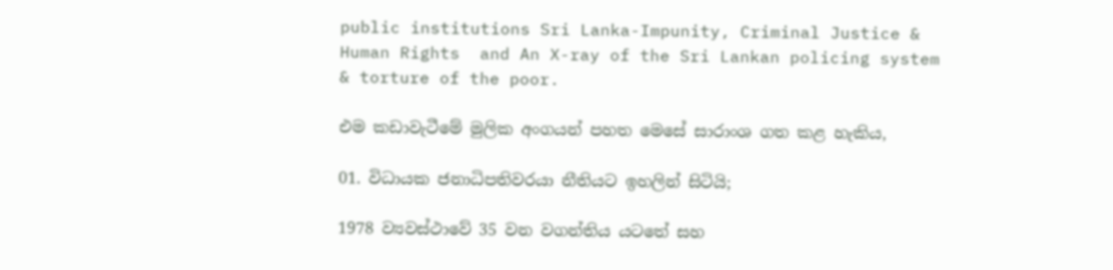public institutions Sri Lanka-Impunity, Criminal Justice &  Human Rights  and An X-ray of the Sri Lankan policing system & torture of the poor.

එම කඩාවැටීමේ මුලික අංගයන් පහත මෙසේ සාරාංශ ගත කළ හැකිය,

01. විධායක ජනාධිපතිවරයා නීතියට ඉහලින් සිටියි;

1978 ව්‍යවස්ථාවේ 35 වන වගන්තිය යටතේ සහ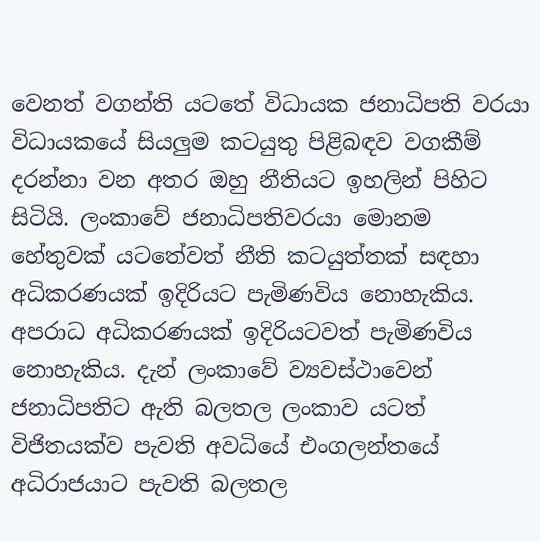වෙනත් වගන්ති යටතේ විධායක ජනාධිපති වරයා විධායකයේ සියලුම කටයුතු පිළිබඳව වගකීම් දරන්නා වන අතර ඔහු නීතියට ඉහලින් පිහිට සිටියි. ලංකාවේ ජනාධිපතිවරයා මොනම හේතුවක් යටතේවත් නීති කටයුත්තක් සඳහා අධිකරණයක් ඉදිරියට පැමිණවිය නොහැකිය. අපරාධ අධිකරණයක් ඉදිරියටවත් පැමිණවිය නොහැකිය. දැන් ලංකාවේ ව්‍යවස්ථාවෙන් ජනාධිපතිට ඇති බලතල ලංකාව යටත් විජිතයක්ව පැවති අවධියේ එංගලන්තයේ අධිරාජයාට පැවති බලතල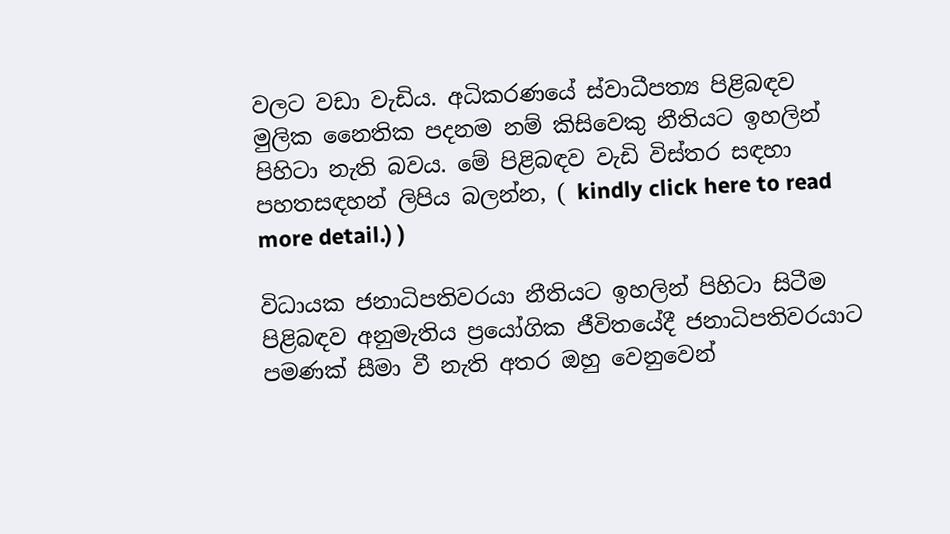වලට වඩා වැඩිය. අධිකරණයේ ස්වාධීපත්‍ය පිළිබඳව මුලික නෛතික පදනම නම් කිසිවෙකු නීතියට ඉහලින් පිහිටා නැති බවය. මේ පිළිබඳව වැඩි විස්තර සඳහා පහතසඳහන් ලිපිය බලන්න, ( kindly click here to read more detail.) )

විධායක ජනාධිපතිවරයා නීතියට ඉහලින් පිහිටා සිටීම පිළිබඳව අනුමැතිය ප්‍රයෝගික ජීවිතයේදී ජනාධිපතිවරයාට පමණක් සීමා වී නැති අතර ඔහු වෙනුවෙන්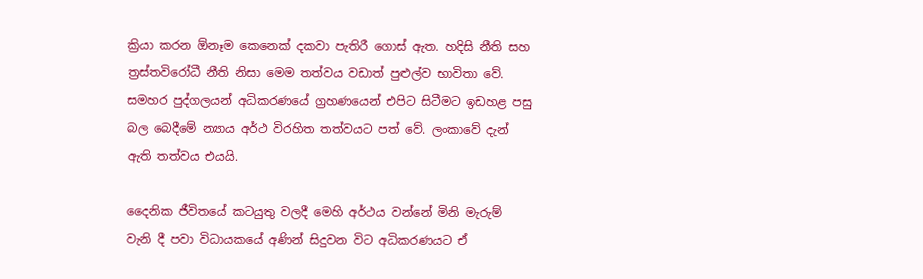ක්‍රියා කරන ඕනෑම කෙනෙක් දකවා පැතිරී ගොස් ඇත. හදිසි නීති සහ ත්‍රස්තවිරෝධී නීති නිසා මෙම තත්වය වඩාත් පුළුල්ව භාවිතා වේ. සමහර පුද්ගලයන් අධිකරණයේ ග්‍රහණයෙන් එපිට සිටීමට ඉඩහළ පසු බල බෙදීමේ න්‍යාය අර්ථ විරහිත තත්වයට පත් වේ. ලංකාවේ දැන් ඇති තත්වය එයයි.

දෛනික ජීවිතයේ කටයුතු වලදී මෙහි අර්ථය වන්නේ මිනි මැරුම් වැනි දී පවා විධායකයේ අණින් සිදුවන විට අධිකරණයට ඒ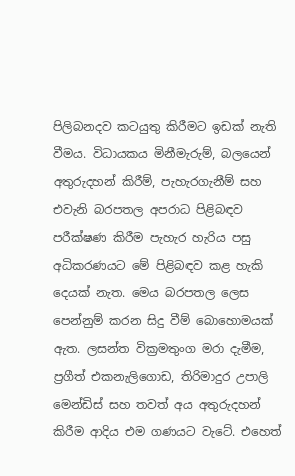පිලිබනදව කටයුතු කිරීමට ඉඩක් නැති වීමය. විධායකය මිනීමැරුම්, බලයෙන් අතුරුදහන් කිරීම්, පැහැරගැනීම් සහ එවැනි බරපතල අපරාධ පිළිබඳව පරීක්ෂණ කිරීම පැහැර හැරිය පසු අධිකරණයට මේ පිළිබඳව කළ හැකි දෙයක් නැත. මෙය බරපතල ලෙස පෙන්නුම් කරන සිදු වීම් බොහොමයක් ඇත. ලසන්ත වික්‍රමතුංග මරා දැමීම, ප්‍රගීත් එකනැලිගොඩ, තිරිමාදුර උපාලි මෙන්ඩිස් සහ තවත් අය අතුරුදහන් කිරීම ආදිය එම ගණයට වැටේ. එහෙත්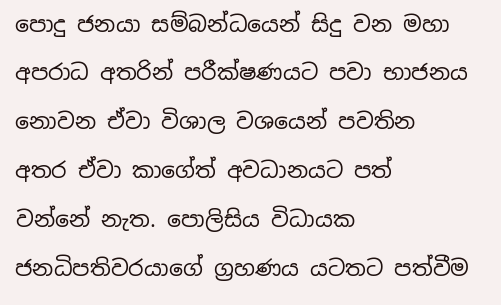පොදු ජනයා සම්බන්ධයෙන් සිදු වන මහා අපරාධ අතරින් පරීක්ෂණයට පවා භාජනය නොවන ඒවා විශාල වශයෙන් පවතින අතර ඒවා කාගේත් අවධානයට පත් වන්නේ නැත. පොලිසිය විධායක ජනධිපතිවරයාගේ ග්‍රහණය යටතට පත්වීම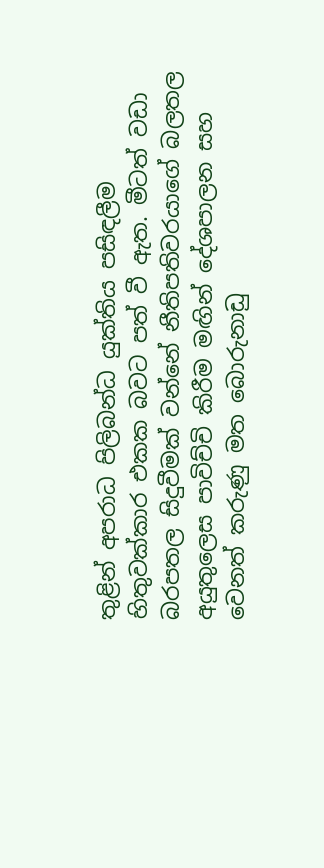තුළින් අපරාධ පිලිබන්ධ යුක්තිය පසිඳලීම හිතුවක්කාර එකක බවට පත් වී ඇත. මීටත් වඩා බරපතල සිදුවීමක් වන්නේ නීතිපතිවරයාගේ බලතල අයුතුලෙස පාවිච්චි කිරීම මඟින් දේශපාලන සහ වෙනත් කරුණු මත බොරුනාඩු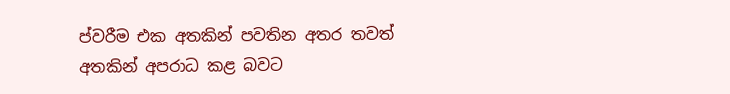ප්වරීම එක අතකින් පවතින අතර තවත් අතකින් අපරාධ කළ බවට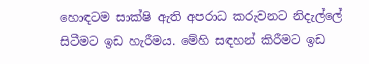හොඳටම සාක්ෂි ඇති අපරාධ කරුවනට නිදැල්ලේ සිටීමට ඉඩ හැරීමය. මේහි සඳහන් කිරීමට ඉඩ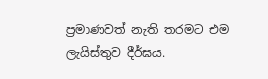ප්‍රමාණවත් නැති තරමට එම ලැයිස්තුව දීර්ඝය.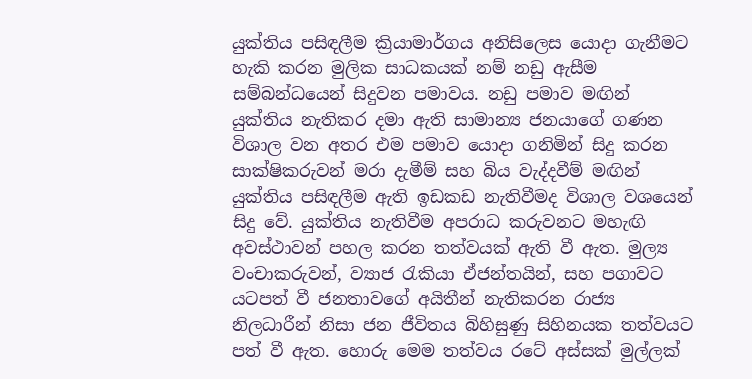යුක්තිය පසිඳලීම ක්‍රියාමාර්ගය අනිසිලෙස යොදා ගැනීමට හැකි කරන මුලික සාධකයක් නම් නඩු ඇසීම සම්බන්ධයෙන් සිදුවන පමාවය. නඩු පමාව මඟින් යුක්තිය නැතිකර දමා ඇති සාමාන්‍ය ජනයාගේ ගණන විශාල වන අතර එම පමාව යොදා ගනිමින් සිදු කරන සාක්ෂිකරුවන් මරා දැමීම් සහ බිය වැද්දවීම් මඟින් යුක්තිය පසිඳලීම ඇති ඉඩකඩ නැතිවීමද විශාල වශයෙන් සිදු වේ. යුක්තිය නැතිවීම අපරාධ කරුවනට මහැඟි අවස්ථාවන් පහල කරන තත්වයක් ඇති වී ඇත. මුල්‍ය වංචාකරුවන්, ව්‍යාජ රැකියා ඒජන්තයින්, සහ පගාවට යටපත් වී ජනතාවගේ අයිතීන් නැතිකරන රාජ්‍ය නිලධාරීන් නිසා ජන ජීවිතය බිහිසුණු සිහිනයක තත්වයට පත් වී ඇත. හොරු මෙම තත්වය රටේ අස්සක් මුල්ලක්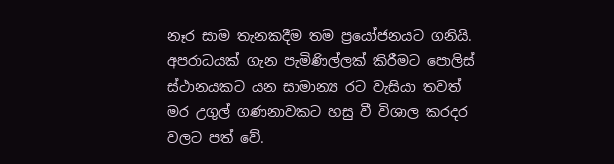නෑර සාම තැනකදීම තම ප්‍රයෝජනයට ගනියි. අපරාධයක් ගැන පැමිණිල්ලක් කිරීමට පොලිස් ස්ථානයකට යන සාමාන්‍ය රට වැසියා තවත් මර උගුල් ගණනාවකට හසු වී විශාල කරදර වලට පත් වේ.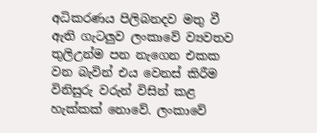අධිකරණය පිලිබනදව මතු වී ඇති ගැටලුව ලංකාවේ ව්‍යවතව තුලිඋන්ම පන නැගෙන එකක වන බැවින් එය වෙනස් කිරීම විනිසුරු වරුන් විසින් කළ හැක්කක් නොවේ. ලංකාවේ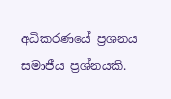අධිකරණයේ ප්‍රශනය සමාජීය ප්‍රශ්නයකි.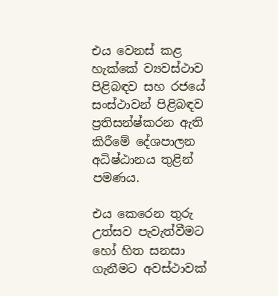එය වෙනස් කළ හැක්කේ ව්‍යවස්ථාව පිළිබඳව සහ රජයේ සංස්ථාවන් පිළිබඳව ප්‍රතිසන්ෂ්කරන ඇති කිරීමේ දේශපාලන අධිෂ්ඨානය තුළින් පමණය.

එය කෙරෙන තුරු උත්සව පැවැත්වීමට හෝ හිත සනසා ගැනීමට අවස්ථාවක්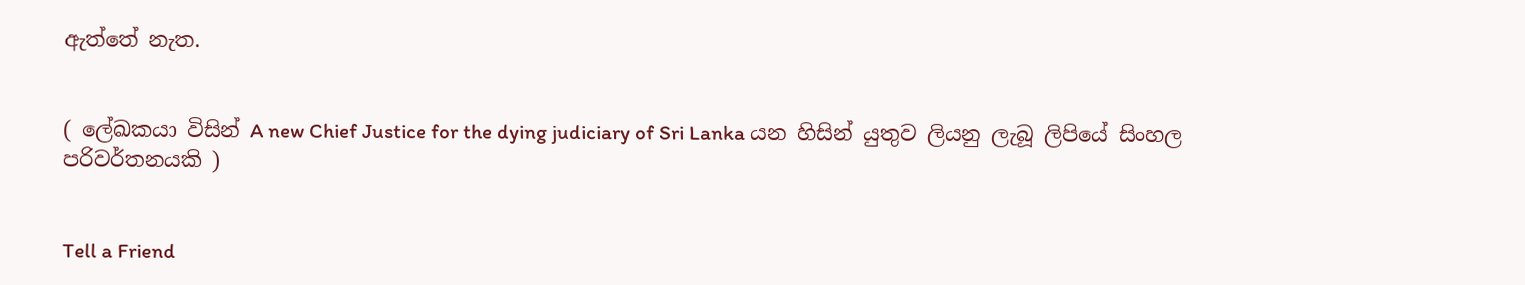ඇත්තේ නැත.


( ලේඛකයා විසින් A new Chief Justice for the dying judiciary of Sri Lanka යන හිසින් යුතුව ලියනු ලැබූ ලිපියේ සිංහල පරිවර්තනයකි )


Tell a Friend